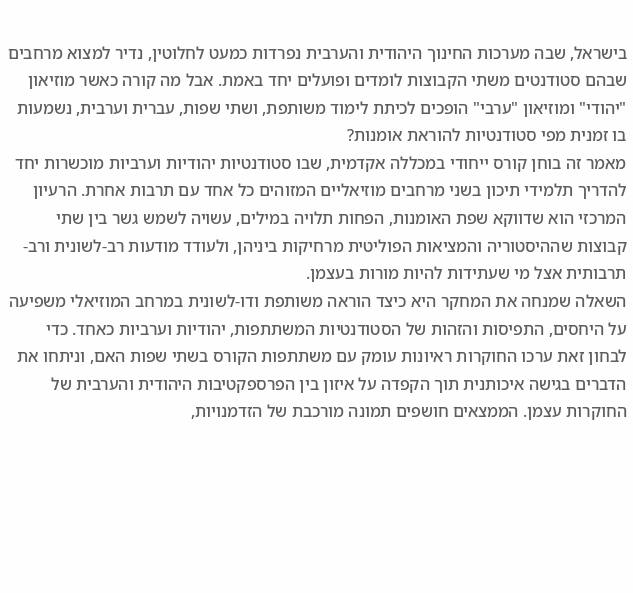בישראל, שבה מערכות החינוך היהודית והערבית נפרדות כמעט לחלוטין, נדיר למצוא מרחבים שבהם סטודנטים משתי הקבוצות לומדים ופועלים יחד באמת. אבל מה קורה כאשר מוזיאון "יהודי" ומוזיאון "ערבי" הופכים לכיתת לימוד משותפת, ושתי שפות, עברית וערבית, נשמעות בו זמנית מפי סטודנטיות להוראת אומנות?
מאמר זה בוחן קורס ייחודי במכללה אקדמית, שבו סטודנטיות יהודיות וערביות מוכשרות יחד להדריך תלמידי תיכון בשני מרחבים מוזיאליים המזוהים כל אחד עם תרבות אחרת. הרעיון המרכזי הוא שדווקא שפת האומנות, הפחות תלויה במילים, עשויה לשמש גשר בין שתי קבוצות שההיסטוריה והמציאות הפוליטית מרחיקות ביניהן, ולעודד מודעות רב-לשונית ורב-תרבותית אצל מי שעתידות להיות מורות בעצמן.
השאלה שמנחה את המחקר היא כיצד הוראה משותפת ודו-לשונית במרחב המוזיאלי משפיעה על היחסים, התפיסות והזהות של הסטודנטיות המשתתפות, יהודיות וערביות כאחד. כדי לבחון זאת ערכו החוקרות ראיונות עומק עם משתתפות הקורס בשתי שפות האם, וניתחו את הדברים בגישה איכותנית תוך הקפדה על איזון בין הפרספקטיבות היהודית והערבית של החוקרות עצמן. הממצאים חושפים תמונה מורכבת של הזדמנויות,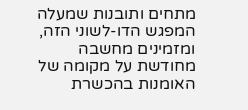מתחים ותובנות שמעלה המפגש הדו-לשוני הזה, ומזמינים מחשבה מחודשת על מקומה של האומנות בהכשרת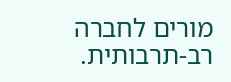מורים לחברה רב-תרבותית.